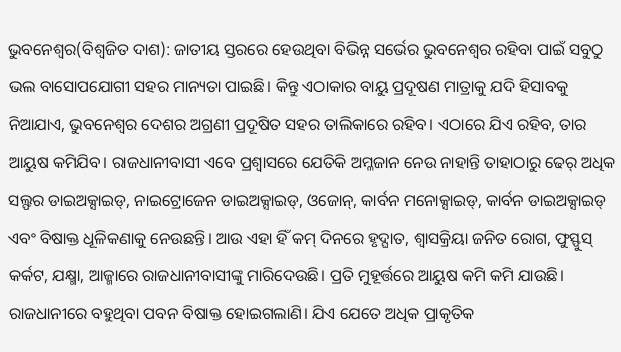ଭୁବନେଶ୍ବର(ବିଶ୍ବଜିତ ଦାଶ): ଜାତୀୟ ସ୍ତରରେ ହେଉଥିବା ବିଭିନ୍ନ ସର୍ଭେର ଭୁବନେଶ୍ବର ରହିବା ପାଇଁ ସବୁଠୁ ଭଲ ବାସୋପଯୋଗୀ ସହର ମାନ୍ୟତା ପାଇଛି। କିନ୍ତୁ ଏଠାକାର ବାୟୁ ପ୍ରଦୂଷଣ ମାତ୍ରାକୁ ଯଦି ହିସାବକୁ ନିଆଯାଏ, ଭୁବନେଶ୍ବର ଦେଶର ଅଗ୍ରଣୀ ପ୍ରଦୂଷିତ ସହର ତାଲିକାରେ ରହିବ। ଏଠାରେ ଯିଏ ରହିବ, ତାର ଆୟୁଷ କମିଯିବ। ରାଜଧାନୀବାସୀ ଏବେ ପ୍ରଶ୍ବାସରେ ଯେତିକି ଅମ୍ଳଜାନ ନେଉ ନାହାନ୍ତି ତାହାଠାରୁ ଢେର୍ ଅଧିକ ସଲ୍ଫର ଡାଇଅକ୍ସାଇଡ୍, ନାଇଟ୍ରୋଜେନ ଡାଇଅକ୍ସାଇଡ୍, ଓଜୋନ୍, କାର୍ବନ ମନୋକ୍ସାଇଡ୍, କାର୍ବନ ଡାଇଅକ୍ସାଇଡ୍ ଏବଂ ବିଷାକ୍ତ ଧୂଳିକଣାକୁ ନେଉଛନ୍ତି। ଆଉ ଏହା ହିଁ କମ୍ ଦିନରେ ହୃଦ୍ଘାତ, ଶ୍ବାସକ୍ରିୟା ଜନିତ ରୋଗ, ଫୁସ୍ଫୁସ୍ କର୍କଟ, ଯକ୍ଷ୍ମା, ଆଜ୍ମାରେ ରାଜଧାନୀବାସୀଙ୍କୁ ମାରିଦେଉଛି। ପ୍ରତି ମୁହୂର୍ତ୍ତରେ ଆୟୁଷ କମି କମି ଯାଉଛି। ରାଜଧାନୀରେ ବହୁଥିବା ପବନ ବିଷାକ୍ତ ହୋଇଗଲାଣି। ଯିଏ ଯେତେ ଅଧିକ ପ୍ରାକୃତିକ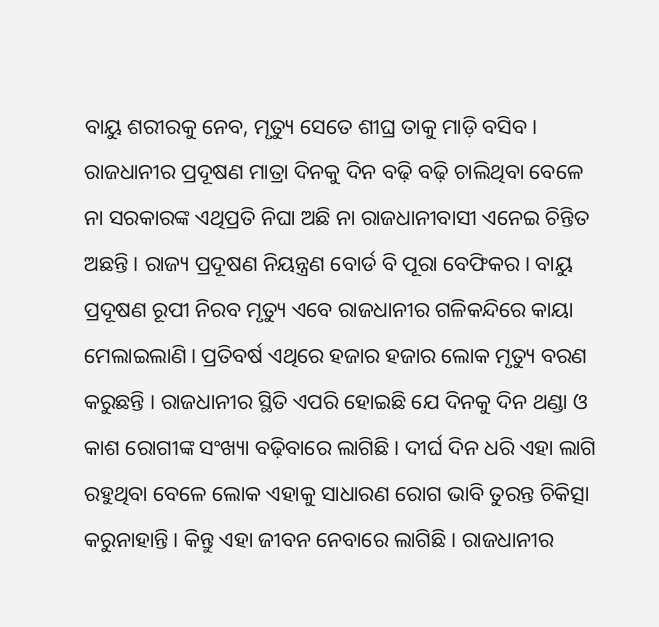ବାୟୁ ଶରୀରକୁ ନେବ, ମୃତ୍ୟୁ ସେତେ ଶୀଘ୍ର ତାକୁ ମାଡ଼ି ବସିବ।
ରାଜଧାନୀର ପ୍ରଦୂଷଣ ମାତ୍ରା ଦିନକୁ ଦିନ ବଢ଼ି ବଢ଼ି ଚାଲିଥିବା ବେଳେ ନା ସରକାରଙ୍କ ଏଥିପ୍ରତି ନିଘା ଅଛି ନା ରାଜଧାନୀବାସୀ ଏନେଇ ଚିନ୍ତିତ ଅଛନ୍ତି। ରାଜ୍ୟ ପ୍ରଦୂଷଣ ନିୟନ୍ତ୍ରଣ ବୋର୍ଡ ବି ପୂରା ବେଫିକର। ବାୟୁ ପ୍ରଦୂଷଣ ରୂପୀ ନିରବ ମୃତ୍ୟୁ ଏବେ ରାଜଧାନୀର ଗଳିକନ୍ଦିରେ କାୟା ମେଲାଇଲାଣି। ପ୍ରତିବର୍ଷ ଏଥିରେ ହଜାର ହଜାର ଲୋକ ମୃତ୍ୟୁ ବରଣ କରୁଛନ୍ତି । ରାଜଧାନୀର ସ୍ଥିତି ଏପରି ହୋଇଛି ଯେ ଦିନକୁ ଦିନ ଥଣ୍ଡା ଓ କାଶ ରୋଗୀଙ୍କ ସଂଖ୍ୟା ବଢ଼ିବାରେ ଲାଗିଛି। ଦୀର୍ଘ ଦିନ ଧରି ଏହା ଲାଗି ରହୁଥିବା ବେଳେ ଲୋକ ଏହାକୁ ସାଧାରଣ ରୋଗ ଭାବି ତୁରନ୍ତ ଚିକିତ୍ସା କରୁନାହାନ୍ତି। କିନ୍ତୁ ଏହା ଜୀବନ ନେବାରେ ଲାଗିଛି। ରାଜଧାନୀର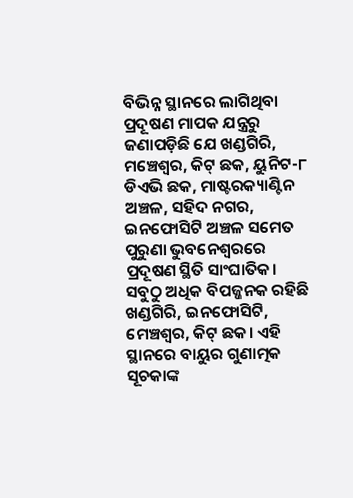ବିଭିନ୍ନ ସ୍ଥାନରେ ଲାଗିଥିବା ପ୍ରଦୂଷଣ ମାପକ ଯନ୍ତ୍ରରୁ ଜଣାପଡ଼ିଛି ଯେ ଖଣ୍ଡଗିରି, ମଞ୍ଚେଶ୍ବର, କିଟ୍ ଛକ, ୟୁନିଟ-୮ ଡିଏଭି ଛକ, ମାଷ୍ଟରକ୍ୟାଣ୍ଟିନ ଅଞ୍ଚଳ, ସହିଦ ନଗର, ଇନଫୋସିଟି ଅଞ୍ଚଳ ସମେତ ପୁରୁଣା ଭୁବନେଶ୍ବରରେ ପ୍ରଦୂଷଣ ସ୍ଥିତି ସାଂଘାତିକ। ସବୁଠୁ ଅଧିକ ବିପଜ୍ଜନକ ରହିଛି ଖଣ୍ଡଗିରି, ଇନଫୋସିଟି, ମେଞ୍ଚଶ୍ବର, କିଟ୍ ଛକ। ଏହି ସ୍ଥାନରେ ବାୟୁର ଗୁଣାତ୍ମକ ସୂଚକାଙ୍କ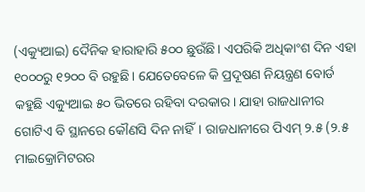(ଏକ୍ୟୁଆଇ) ଦୈନିକ ହାରାହାରି ୫୦୦ ଛୁଉଁଛି। ଏପରିକି ଅଧିକାଂଶ ଦିନ ଏହା ୧୦୦୦ରୁ ୧୨୦୦ ବି ରହୁଛି। ଯେତେବେଳେ କି ପ୍ରଦୂଷଣ ନିୟନ୍ତ୍ରଣ ବୋର୍ଡ କହୁଛି ଏକ୍ୟୁଆଇ ୫୦ ଭିତରେ ରହିବା ଦରକାର। ଯାହା ରାଜଧାନୀର ଗୋଟିଏ ବି ସ୍ଥାନରେ କୌଣସି ଦିନ ନାହିଁ। ରାଜଧାନୀରେ ପିଏମ୍ ୨.୫ (୨.୫ ମାଇକ୍ରୋମିଟରର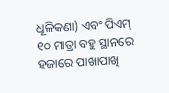ଧୂଳିକଣା) ଏବଂ ପିଏମ୍ ୧୦ ମାତ୍ରା ବହୁ ସ୍ଥାନରେ ହଜାରେ ପାଖାପାଖି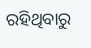ରହିଥିବାରୁ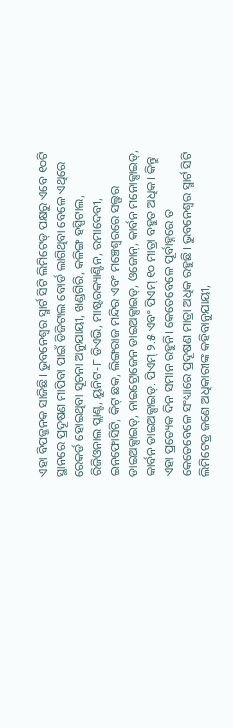ଏହା ବିପଜ୍ଜନକ ସାଜିଛି। ଭୁବନେଶ୍ବର ସ୍ମାର୍ଟ ସିଟି ଲିମିଟେଡ୍ ପକ୍ଷରୁ ଏବେ ୧୦ଟି ସ୍ଥାନରେ ପ୍ରଦୂଷଣ ମାପିବା ପାଇଁ ଡିଜିଟାଲ ବୋର୍ଡ ଲାଗିଥିବା ବେଳେ ଏଥିରେ ରେକର୍ଡ ହୋଇଥିବା ସୂଚନା ଅନୁଯାୟୀ, ଖଣ୍ଡଗିରି, କଳିଙ୍ଗ ହସ୍ପିଟାଲ, ରିଜିଓନାଲ ପ୍ଲାଣ୍ଟ, ୟୁନିଟ-୮ ଡିଏଭି, ମାଷ୍ଟରକ୍ୟାଣ୍ଟିନ, ରମାଦେବୀ, ଇନଫୋସିଟି, କିଟ୍ ଛକ, ଲିଙ୍ଗରାଜ ମନ୍ଦିର ଏବଂ ମଞ୍ଚେଶ୍ବରରେ ସଲ୍ଫର ଡାଇଅକ୍ସାଇଡ୍, ନାଇଟ୍ରୋଜେନ ଡାଇଅକ୍ସାଇଡ୍, ଓଜୋନ୍, କାର୍ବନ ମନୋକ୍ସାଇଡ୍, କାର୍ବନ ଡାଇଅକ୍ସାଇଡ୍. ପିଏମ୍ ୨.୫ ଏବଂ ପିଏମ୍ ୧୦ ମାତ୍ରା ବହୁତ ଅଧିକ। କିନ୍ତୁ ଏହା ପ୍ରତ୍ୟେକ ଦିନ ସମାନ ରହୁନି। କେତେବେଳେ ପୂର୍ବାହ୍ନରେ ତ କେତେବେଳେ ସଂଧ୍ୟାରେ ପ୍ରଦୂଷଣ ମାତ୍ରା ଅଧିକ ରହୁଛି। ଭୁବନେଶ୍ବର ସ୍ମାର୍ଟ ସିଟି ଲିମିଟେଡ୍ର ଜଣେ ଅଧିକାରୀଙ୍କ କହିବାନୁଯାୟୀ,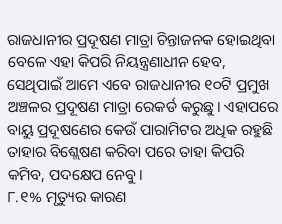ରାଜଧାନୀର ପ୍ରଦୂଷଣ ମାତ୍ରା ଚିନ୍ତାଜନକ ହୋଇଥିବା ବେଳେ ଏହା କିପରି ନିୟନ୍ତ୍ରଣାଧୀନ ହେବ, ସେଥିପାଇଁ ଆମେ ଏବେ ରାଜଧାନୀର ୧୦ଟି ପ୍ରମୁଖ ଅଞ୍ଚଳର ପ୍ରଦୂଷଣ ମାତ୍ରା ରେକର୍ଡ କରୁଛୁ। ଏହାପରେ ବାୟୁ ପ୍ରଦୂଷଣେର କେଉଁ ପାରାମିଟର ଅଧିକ ରହୁଛି ତାହାର ବିଶ୍ଲେଷଣ କରିବା ପରେ ତାହା କିପରି କମିବ, ପଦକ୍ଷେପ ନେବୁ।
୮.୧% ମୃତ୍ୟୁର କାରଣ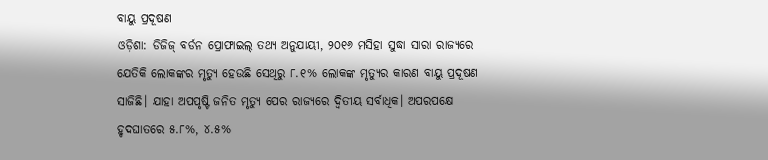ବାୟୁ ପ୍ରଦୂଷଣ
ଓଡ଼ିଶା: ଡିଜିଜ୍ ବର୍ଡନ ପ୍ରୋଫାଇଲ୍ ତଥ୍ୟ ଅନୁଯାୟୀ, ୨୦୧୬ ମସିହା ସୁଦ୍ଧା ସାରା ରାଜ୍ୟରେ ଯେତିକି ଲୋକଙ୍କର ମୃତ୍ୟୁ ହେଉଛି ସେଥିରୁ ୮.୧% ଲୋକଙ୍କ ମୃତ୍ୟୁର କାରଣ ବାୟୁ ପ୍ରଦୂଷଣ ସାଜିଛି। ଯାହା ଅପପୃଷ୍ଟି ଜନିତ ମୃତ୍ୟୁ ପେର ରାଜ୍ୟରେ ଦ୍ବିତୀୟ ସର୍ବାଧିକ। ଅପରପକ୍ଷେ ହୃଦଘାତରେ ୫.୮%, ୪.୫%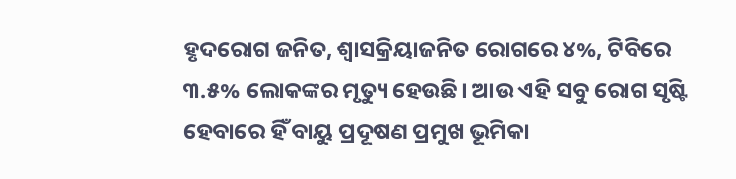ହୃଦରୋଗ ଜନିତ, ଶ୍ବାସକ୍ରିୟାଜନିତ ରୋଗରେ ୪%, ଟିବିରେ ୩.୫% ଲୋକଙ୍କର ମୃତ୍ୟୁ ହେଉଛି। ଆଉ ଏହି ସବୁ ରୋଗ ସୃଷ୍ଟି ହେବାରେ ହିଁ ବାୟୁ ପ୍ରଦୂଷଣ ପ୍ରମୁଖ ଭୂମିକା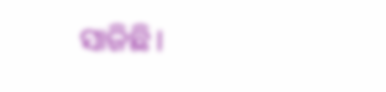ସାଜିଛି।